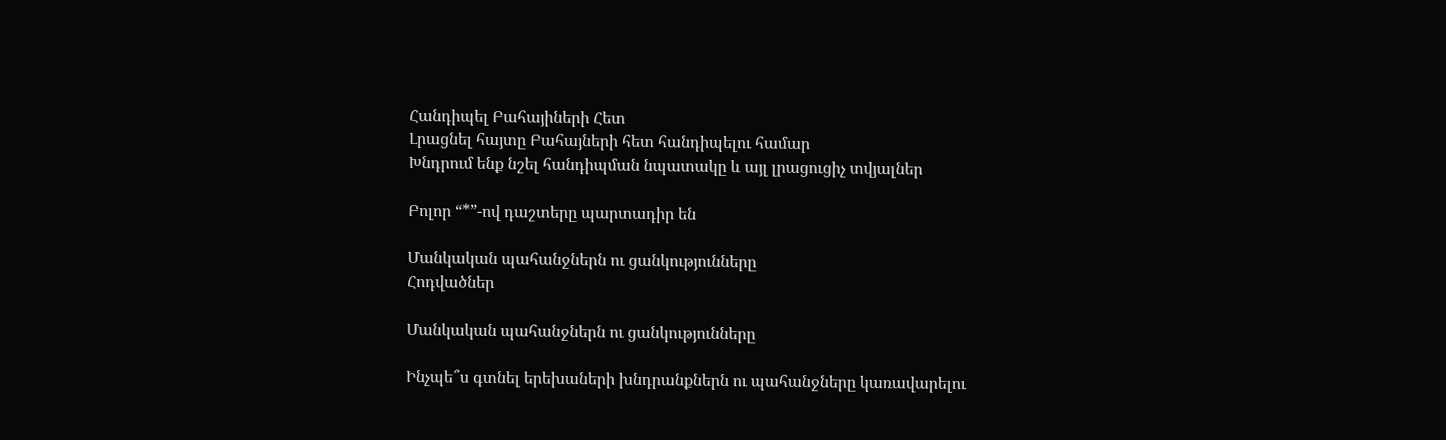Հանդիպել Բահայիների Հետ
Լրացնել հայտը Բահայների հետ հանդիպելու համար
Խնդրում ենք նշել հանդիպման նպատակը և այլ լրացուցիչ տվյալներ

Բոլոր “*”-ով դաշտերը պարտադիր են

Մանկական պահանջներն ու ցանկությունները
Հոդվածներ

Մանկական պահանջներն ու ցանկությունները

Ինչպե՞ս գտնել երեխաների խնդրանքներն ու պահանջները կառավարելու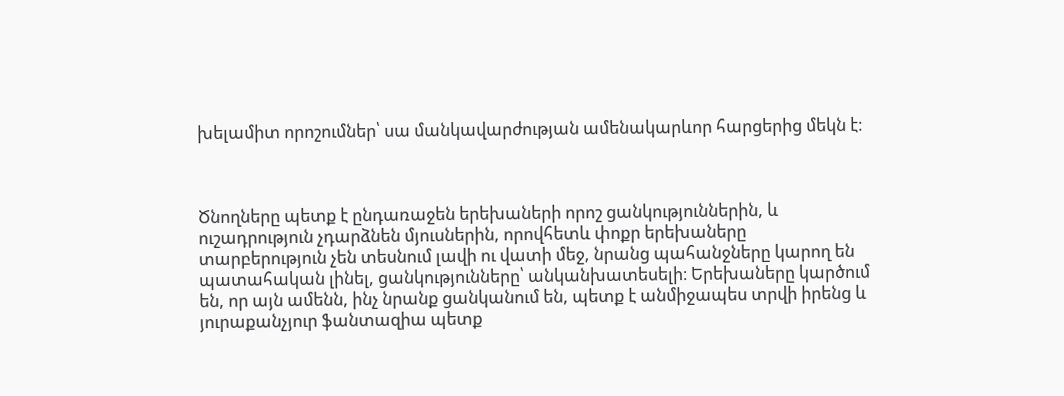խելամիտ որոշումներ՝ սա մանկավարժության ամենակարևոր հարցերից մեկն է։



Ծնողները պետք է ընդառաջեն երեխաների որոշ ցանկություններին, և ուշադրություն չդարձնեն մյուսներին, որովհետև փոքր երեխաները տարբերություն չեն տեսնում լավի ու վատի մեջ, նրանց պահանջները կարող են պատահական լինել, ցանկությունները՝ անկանխատեսելի։ Երեխաները կարծում են, որ այն ամենն, ինչ նրանք ցանկանում են, պետք է անմիջապես տրվի իրենց և յուրաքանչյուր ֆանտազիա պետք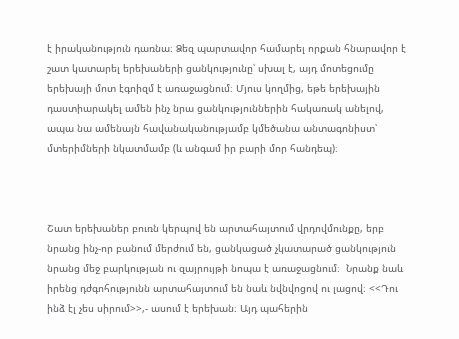է իրականություն դառնա։ Ձեզ պարտավոր համարել որքան հնարավոր է շատ կատարել երեխաների ցանկությունը՝ սխալ է, այդ մոտեցումը երեխայի մոտ էգոիզմ է առաջացնում։ Մյուս կողմից, եթե երեխային դաստիարակել ամեն ինչ նրա ցանկություններին հակառակ անելով, ապա նա ամենայն հավանականությամբ կմեծանա անտագոնիստ՝ մտերիմների նկատմամբ (և անգամ իր բարի մոր հանդեպ)։



Շատ երեխաներ բուռն կերպով են արտահայտում վրդովմունքը, երբ նրանց ինչ-որ բանում մերժում են, ցանկացած չկատարած ցանկություն նրանց մեջ բարկության ու զայրույթի նոպա է առաջացնում։  Նրանք նաև իրենց դժգոհությունն արտահայտում են նաև նվնվոցով ու լացով։ <<Դու ինձ էլ չես սիրում>>,- ասում է երեխան։ Այդ պահերին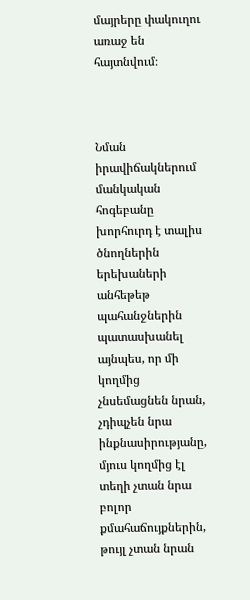մայրերը փակուղու առաջ են հայտնվում։



Նման իրավիճակներում մանկական հոգեբանը խորհուրդ է տալիս ծնողներին երեխաների անհեթեթ պահանջներին պատասխանել այնպես, որ մի կողմից չնսեմացնեն նրան, չդիպչեն նրա ինքնասիրությանը, մյուս կողմից էլ տեղի չտան նրա բոլոր քմահաճույքներին, թույլ չտան նրան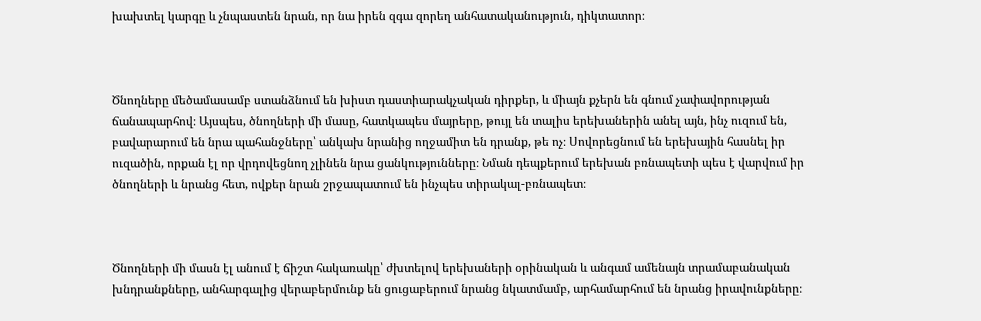խախտել կարգը և չնպաստեն նրան, որ նա իրեն զգա զորեղ անհատականություն, դիկտատոր։



Ծնողները մեծամասամբ ստանձնում են խիստ դաստիարակչական դիրքեր, և միայն քչերն են գնում չափավորության ճանապարհով։ Այսպես, ծնողների մի մասը, հատկապես մայրերը, թույլ են տալիս երեխաներին անել այն, ինչ ուզում են, բավարարում են նրա պահանջները՝ անկախ նրանից ողջամիտ են դրանք, թե ոչ։ Սովորեցնում են երեխային հասնել իր ուզածին, որքան էլ որ վրդովեցնող չլինեն նրա ցանկությունները։ Նման դեպքերում երեխան բռնապետի պես է վարվում իր ծնողների և նրանց հետ, ովքեր նրան շրջապատում են ինչպես տիրակալ-բռնապետ։



Ծնողների մի մասն էլ անում է ճիշտ հակառակը՝ ժխտելով երեխաների օրինական և անգամ ամենայն տրամաբանական խնդրանքները, անհարգալից վերաբերմունք են ցուցաբերում նրանց նկատմամբ, արհամարհում են նրանց իրավունքները։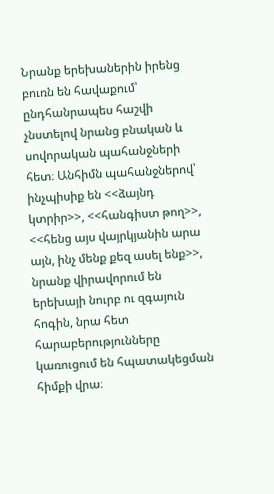Նրանք երեխաներին իրենց բուռն են հավաքում՝ ընդհանրապես հաշվի չնստելով նրանց բնական և սովորական պահանջների հետ։ Անհիմն պահանջներով՝ ինչպիսիք են <<ձայնդ կտրիր>>, <<հանգիստ թող>>, <<հենց այս վայրկյանին արա այն, ինչ մենք քեզ ասել ենք>>, նրանք վիրավորում են երեխայի նուրբ ու զգայուն հոգին, նրա հետ հարաբերությունները կառուցում են հպատակեցման հիմքի վրա։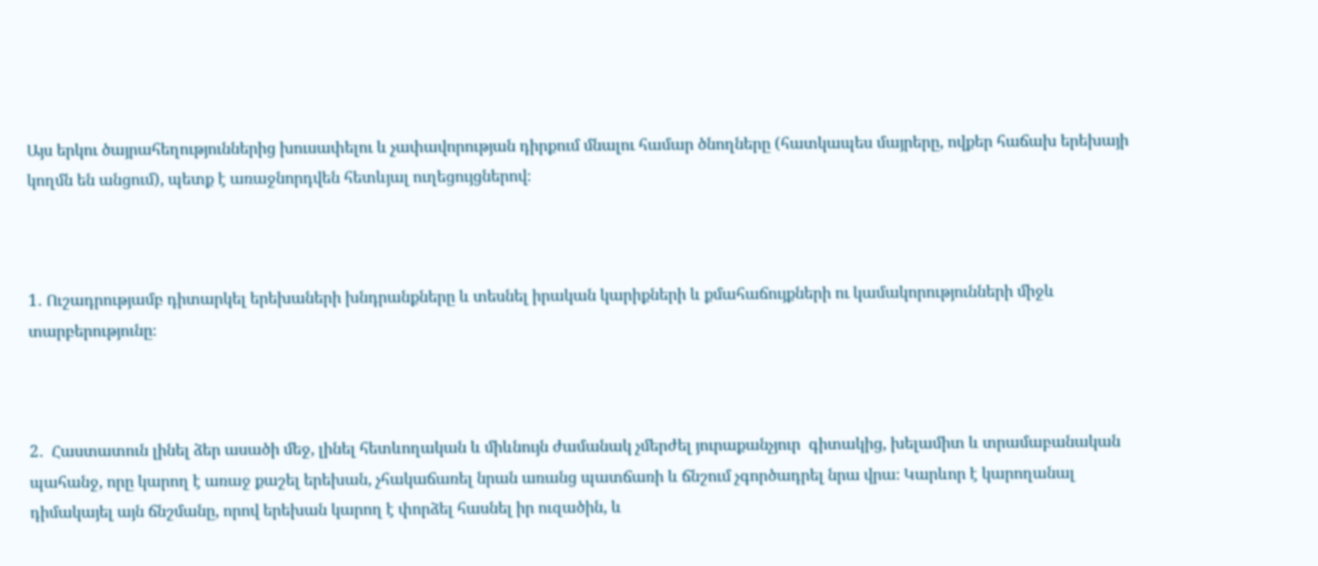Այս երկու ծայրահեղություններից խուսափելու և չափավորության դիրքում մնալու համար ծնողները (հատկապես մայրերը, ովքեր հաճախ երեխայի կողմն են անցում), պետք է առաջնորդվեն հետևյալ ուղեցույցներով։



1․ Ուշադրությամբ դիտարկել երեխաների խնդրանքները և տեսնել իրական կարիքների և քմահաճույքների ու կամակորությունների միջև տարբերությունը։



2․  Հաստատուն լինել ձեր ասածի մեջ, լինել հետևողական և միևնույն ժամանակ չմերժել յուրաքանչյուր  գիտակից, խելամիտ և տրամաբանական պահանջ, որը կարող է առաջ քաշել երեխան, չհակաճառել նրան առանց պատճառի և ճնշում չգործադրել նրա վրա։ Կարևոր է կարողանալ դիմակայել այն ճնշմանը, որով երեխան կարող է փորձել հասնել իր ուզածին, և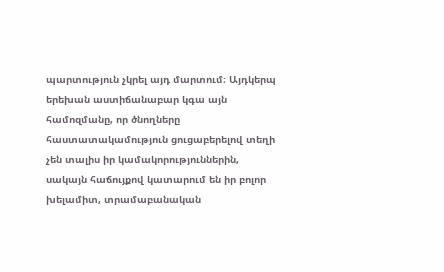պարտություն չկրել այդ մարտում։ Այդկերպ երեխան աստիճանաբար կգա այն համոզմանը, որ ծնողները հաստատակամություն ցուցաբերելով տեղի չեն տալիս իր կամակորություններին, սակայն հաճույքով կատարում են իր բոլոր խելամիտ, տրամաբանական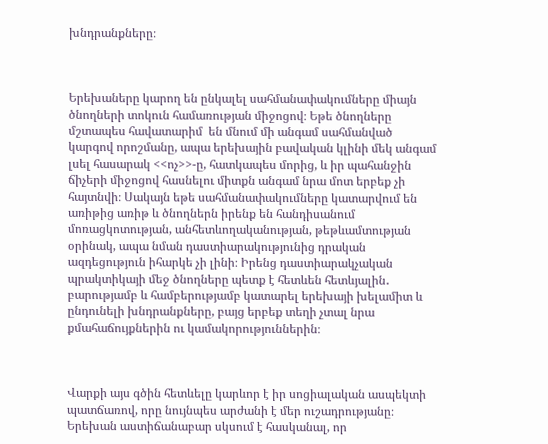խնդրանքները։



Երեխաները կարող են ընկալել սահմանափակումները միայն ծնողների տոկուն համառության միջոցով։ Եթե ծնողները մշտապես հավատարիմ  են մնում մի անգամ սահմանված կարգով որոշմանը, ապա երեխային բավական կլինի մեկ անգամ լսել հասարակ <<ոչ>>-ը, հատկապես մորից, և իր պահանջին ճիչերի միջոցով հասնելու միտքն անգամ նրա մոտ երբեք չի հայտնվի։ Սակայն եթե սահմանափակումները կատարվում են առիթից առիթ և ծնողներն իրենք են հանդիսանում մոռացկոտության, անհետևողականության, թեթևամտության օրինակ, ապա նման դաստիարակությունից դրական ազդեցություն իհարկե չի լինի։ Իրենց դաստիարակչական պրակտիկայի մեջ ծնողները պետք է հետևեն հետևյալին․ բարությամբ և համբերությամբ կատարել երեխայի խելամիտ և ընդունելի խնդրանքները, բայց երբեք տեղի չտալ նրա քմահաճույքներին ու կամակորություններին։



Վարքի այս գծին հետևելը կարևոր է իր սոցիալական ասպեկտի պատճառով, որը նույնպես արժանի է մեր ուշադրությանը։ Երեխան աստիճանաբար սկսում է հասկանալ, որ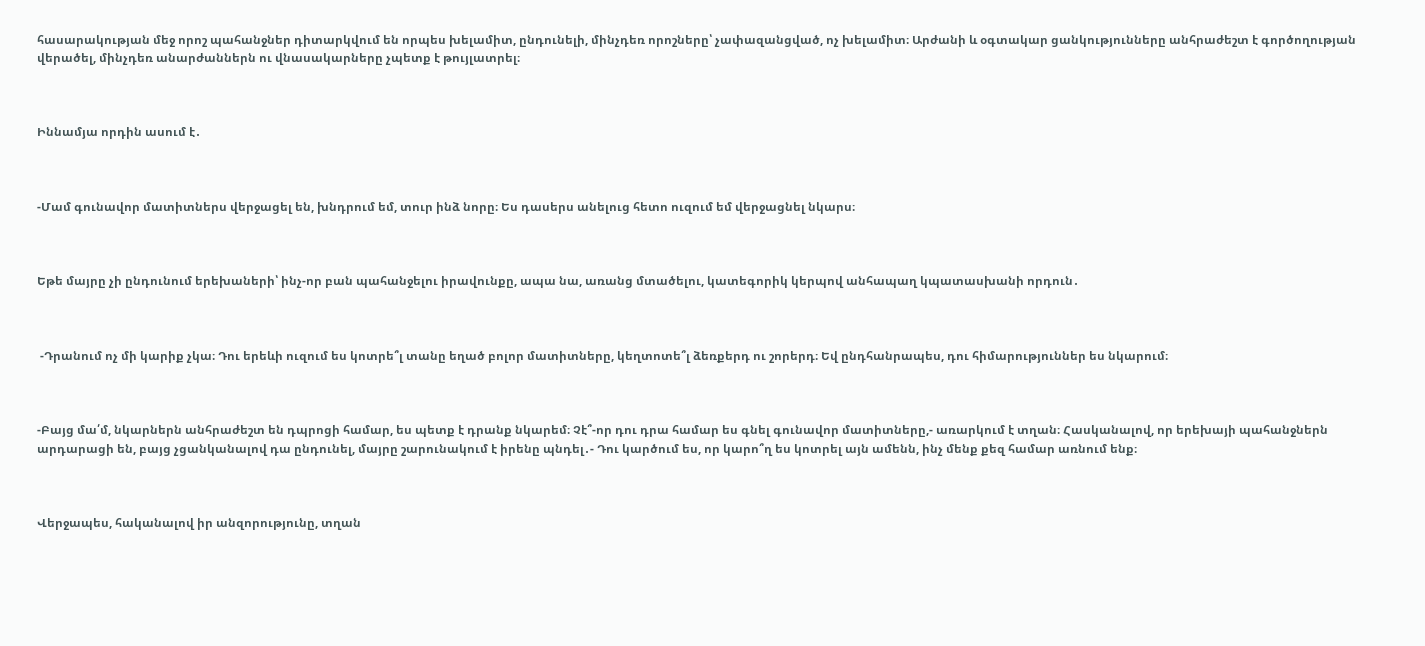հասարակության մեջ որոշ պահանջներ դիտարկվում են որպես խելամիտ, ընդունելի, մինչդեռ որոշները՝ չափազանցված, ոչ խելամիտ։ Արժանի և օգտակար ցանկությունները անհրաժեշտ է գործողության վերածել, մինչդեռ անարժաններն ու վնասակարները չպետք է թույլատրել։



Իննամյա որդին ասում է․



-Մամ գունավոր մատիտներս վերջացել են, խնդրում եմ, տուր ինձ նորը։ Ես դասերս անելուց հետո ուզում եմ վերջացնել նկարս։



Եթե մայրը չի ընդունում երեխաների՝ ինչ-որ բան պահանջելու իրավունքը, ապա նա, առանց մտածելու, կատեգորիկ կերպով անհապաղ կպատասխանի որդուն․



 -Դրանում ոչ մի կարիք չկա։ Դու երեևի ուզում ես կոտրե՞լ տանը եղած բոլոր մատիտները, կեղտոտե՞լ ձեռքերդ ու շորերդ։ Եվ ընդհանրապես, դու հիմարություններ ես նկարում։



-Բայց մա՛մ, նկարներն անհրաժեշտ են դպրոցի համար, ես պետք է դրանք նկարեմ։ Չէ՞-որ դու դրա համար ես գնել գունավոր մատիտները,- առարկում է տղան։ Հասկանալով, որ երեխայի պահանջներն արդարացի են, բայց չցանկանալով դա ընդունել, մայրը շարունակում է իրենը պնդել․- Դու կարծում ես, որ կարո՞ղ ես կոտրել այն ամենն, ինչ մենք քեզ համար առնում ենք։



Վերջապես, հականալով իր անզորությունը, տղան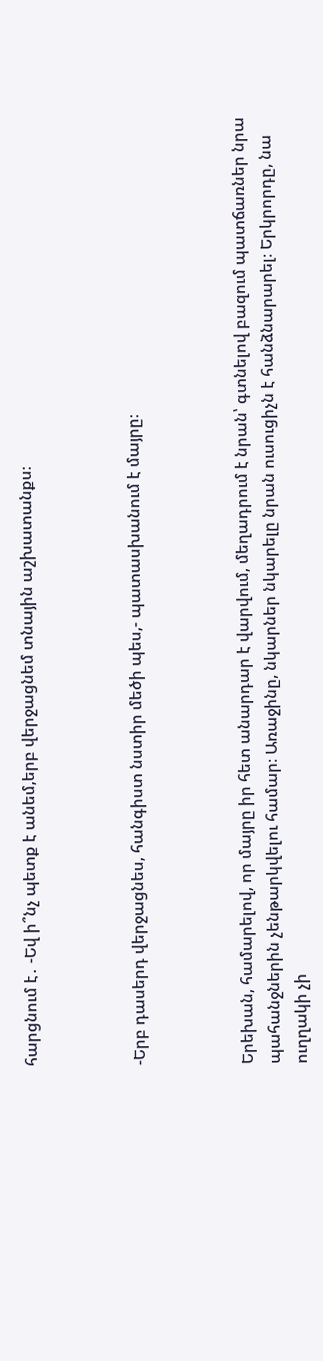հարցնում է․ -Եվ ի՞նչ պետք է անեմ,երբ վերջացնեմ տնային աշխատանքս։



-Երբ դասերդ վերջացնես, հանգիստ նստիր մեծի պես,- պատասխանում է մայրը։



Երեխան, համարելով, որ մայրը իր հետ անարդար է վարվում, մեղադրում է նրան՝ գտնելով բազում պատճառներ նրա պահանջներին չենթարկվելու համար։ Առաջինը, նկարներ նկարելը նրան ուսուցիչն է հանձնարարել։ Երկրորդը, նա ուղղակի չի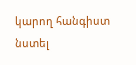կարող հանգիստ նստել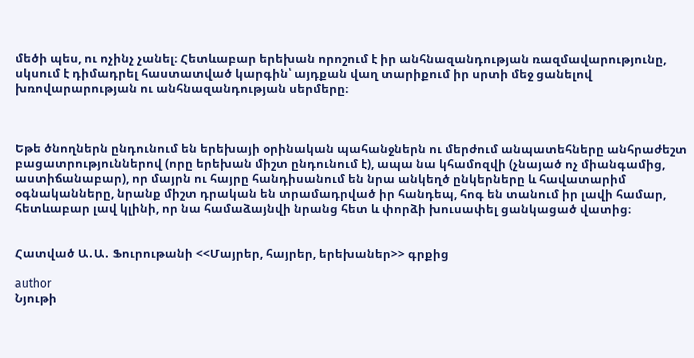մեծի պես, ու ոչինչ չանել։ Հետևաբար երեխան որոշում է իր անհնազանդության ռազմավարությունը, սկսում է դիմադրել հաստատված կարգին՝ այդքան վաղ տարիքում իր սրտի մեջ ցանելով խռովարարության ու անհնազանդության սերմերը։



Եթե ծնողներն ընդունում են երեխայի օրինական պահանջներն ու մերժում անպատեհները անհրաժեշտ բացատրություններով (որը երեխան միշտ ընդունում է), ապա նա կհամոզվի (չնայած ոչ միանգամից, աստիճանաբար), որ մայրն ու հայրը հանդիսանում են նրա անկեղծ ընկերները և հավատարիմ օգնականները, նրանք միշտ դրական են տրամադրված իր հանդեպ, հոգ են տանում իր լավի համար, հետևաբար լավ կլինի, որ նա համաձայնվի նրանց հետ և փորձի խուսափել ցանկացած վատից։


Հատված Ա․Ա․ Ֆուրութանի <<Մայրեր, հայրեր, երեխաներ>> գրքից

author
Նյութի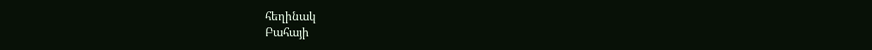հեղինակ
Բահայի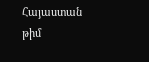Հայաստան թիմ